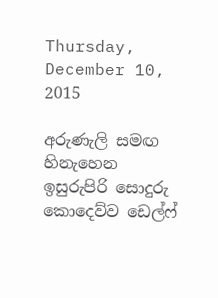Thursday, December 10, 2015

අරුණැලි සමඟ හිනැහෙන ඉසුරුපිරි සොදුරු කොදෙව්ව ඩෙල්ෆ්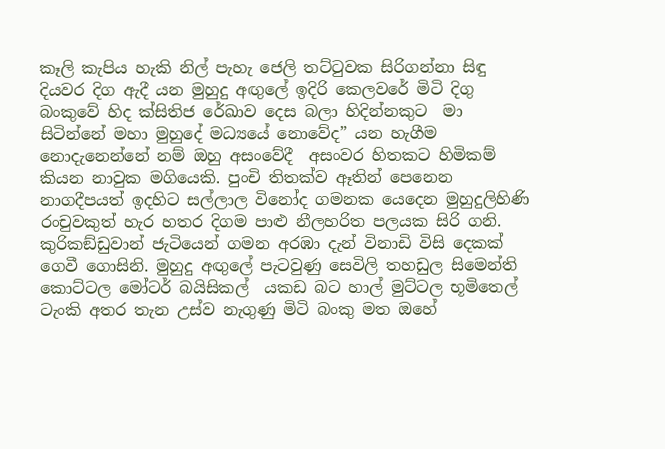කෑලි කැපිය හැකි නිල් පැහැ ජෙලි තට්ටුවක සිරිගන්නා සිඳු දියවර දිග ඇදී යන මුහුදු අඟුලේ ඉදිරි කෙලවරේ මිටි දිගු බංකුවේ හිද ක්සිතිජ රේඛාව දෙස බලා හිදින්නකුට  මා සිටින්නේ මහා මුහුදේ මධ්‍යයේ නොවේද” යන හැගීම නොදැනෙන්නේ නම් ඔහු අසංවේදී  අසංවර හිතකට හිමිකම් කියන නාවුක මගියෙකි. පුංචි තිතක්ව ඈතින් පෙනෙන නාගදීපයත් ඉදහිට සල්ලාල විනෝද ගමනක යෙදෙන මුහුදුලිහිණි රංචුවකුත් හැර හතර දිගම පාළු නීලහරිත පලයක සිරි ගනි. කුරිකඞ්ඩුවාන් ජැටියෙන් ගමන අරඹා දැන් විනාඩි විසි දෙකක් ගෙවී ගොසිනි. මුහුදු අඟුලේ පැටවුණු සෙවිලි තහඩුල සිමෙන්ති කොට්ටල මෝටර් බයිසිකල්  යකඩ බට හාල් මුට්ටල භූමිතෙල් ටැංකි අතර තැන උස්ව නැගුණු මිටි බංකු මත ඔහේ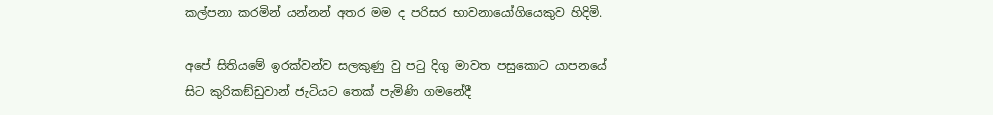කල්පනා කරමින් යන්නන් අතර මම ද පරිසර භාවනායෝගියෙකුව හිදිමි.

අපේ සිතියමේ ඉරක්වන්ව සලකුණු වු පටු දිගු මාවත පසුකොට යාපනයේ සිට කුරිකඞ්ඩුවාන් ජැටියට තෙක් පැමිණි ගමනේදී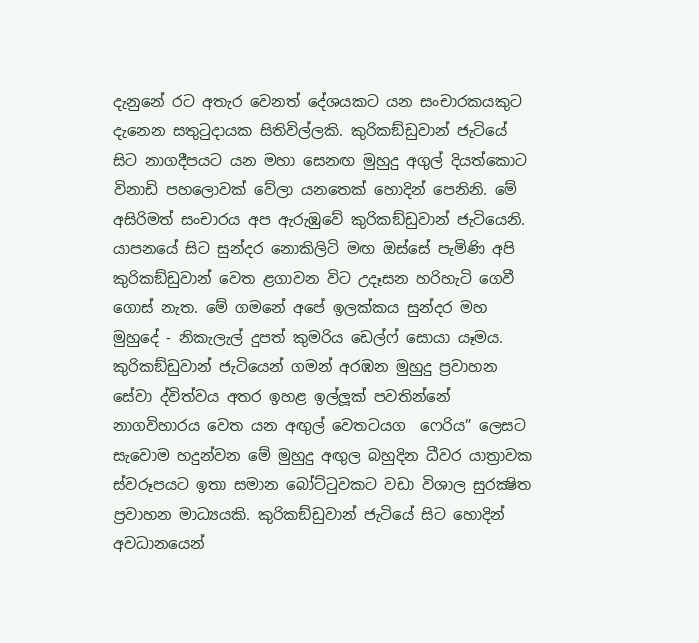දැනුනේ රට අතැර වෙනත් දේශයකට යන සංචාරකයකුට දැනෙන සතුටුදායක සිතිවිල්ලකි. කුරිකඞ්ඩුවාන් ජැටියේ සිට නාගදීපයට යන මහා සෙනඟ මුහුදු අගුල් දියත්කොට විනාඩි පහලොවක් වේලා යනතෙක් හොදින් පෙනිනි. මේ අසිරිමත් සංචාරය අප ඇරුඹුවේ කුරිකඞ්ඩුවාන් ජැටියෙනි. යාපනයේ සිට සුන්දර නොකිලිටි මඟ ඔස්සේ පැමිණි අපි කුරිකඞ්ඩුවාන් වෙත ළගාවන විට උදෑසන හරිහැටි ගෙවී ගොස් නැත. මේ ගමනේ අපේ ඉලක්කය සුන්දර මහ මුහුදේ - නිකැලැල් දුපත් කුමරිය ඩෙල්ෆ් සොයා යෑමය. කුරිකඞ්ඩුවාන් ජැටියෙන් ගමන් අරඹන මුහුදු ප්‍රවාහන සේවා ද්විත්වය අතර ඉහළ ඉල්ලූක් පවතින්නේ නාගවිහාරය වෙත යන අඟුල් වෙතටයග  ෆෙරිය” ලෙසට සැවොම හදුන්වන මේ මුහුදු අඟුල බහුදින ධීවර යාත්‍රාවක ස්වරූපයට ඉතා සමාන බෝට්ටුවකට වඩා විශාල සුරක්‍ෂිත ප්‍රවාහන මාධ්‍යයකි. කුරිකඞ්ඩුවාන් ජැටියේ සිට හොදින් අවධානයෙන්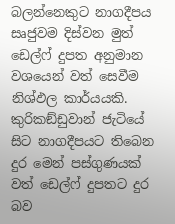බලන්නෙකුට නාගදීපය සෘජුවම දිස්වන මුත් ඩෙල්ෆ් දුපත අනුමාන වශයෙන් වත් සෙවීම නිශ්ඵල කාර්යයකි. කුරිකඞ්ඩුවාන් ජැටියේ සිට නාගදීපයට තිබෙන දුර මෙන් පස්ගුණයක් වත් ඩෙල්ෆ් දුපතට දුර බව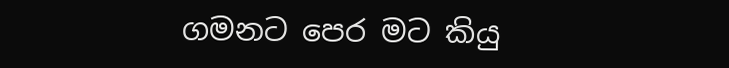ගමනට පෙර මට කියු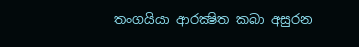තංගයියා ආරක්‍ෂිත කබා අසුරන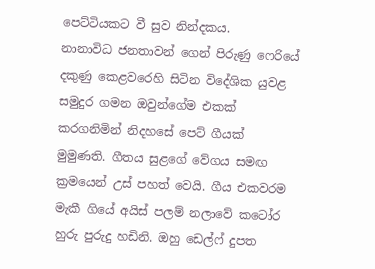පෙට්ටියකට වී සුව නින්දකය.
නානාවිධ ජනතාවන් ගෙන් පිරුණු ෆෙරියේ දකුණු කෙළවරෙහි සිටින විදේශික යුවළ සමුදුර ගමන ඔවුන්ගේම එකක් කරගනිමින් නිදහසේ පෙට් ගීයක් මුමුණති. ගීතය සුළගේ වේගය සමඟ ක්‍රමයෙන් උස් පහත් වෙයි. ගීය එකවරම මැකී ගියේ අයිස් පලම් නලාවේ කටෝර හුරු පුරුදු හඩිනි. ඔහු ඩෙල්ෆ් දුපත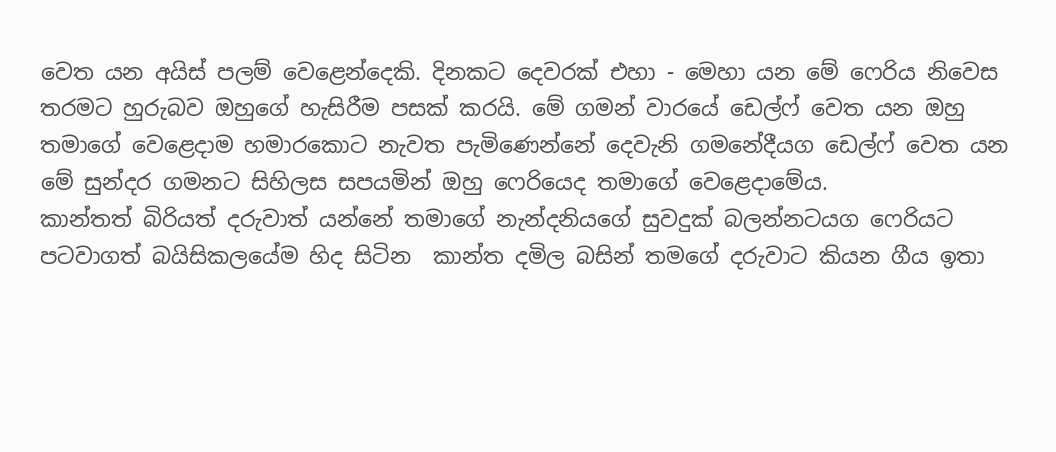වෙත යන අයිස් පලම් වෙළෙන්දෙකි. දිනකට දෙවරක් එහා - මෙහා යන මේ ෆෙරිය නිවෙස තරමට හුරුබව ඔහුගේ හැසිරීම පසක් කරයි. මේ ගමන් වාරයේ ඩෙල්ෆ් වෙත යන ඔහු තමාගේ වෙළෙදාම හමාරකොට නැවත පැමිණෙන්නේ දෙවැනි ගමනේදීයග ඩෙල්ෆ් වෙත යන මේ සුන්දර ගමනට සිහිලස සපයමින් ඔහු ෆෙරියෙද තමාගේ වෙළෙදාමේය.
කාන්තත් බිරියත් දරුවාත් යන්නේ තමාගේ නැන්දනියගේ සුවදුක් බලන්නටයග ෆෙරියට පටවාගත් බයිසිකලයේම හිද සිටින  කාන්ත දමිල බසින් තමගේ දරුවාට කියන ගීය ඉතා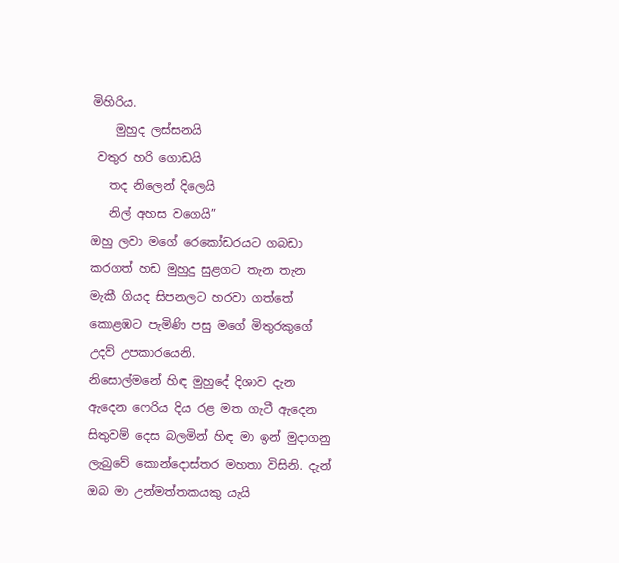මිහිරිය.
    මුහුද ලස්සනයි
 වතුර හරි ගොඩයි
   තද නිලෙන් දිලෙයි
   නිල් අහස වගෙයි”
ඔහු ලවා මගේ රෙකෝඩරයට ගබඩා කරගත් හඩ මුහුදු සුළගට තැන තැන මැකී ගියද සිපනලට හරවා ගත්තේ කොළඹට පැමිණි පසු මගේ මිතුරකුගේ උදව් උපකාරයෙනි.
නිසොල්මනේ හිඳ මුහුදේ දිශාව දැන ඇදෙන ෆෙරිය දිය රළ මත ගැටී ඇදෙන සිතුවම් දෙස බලමින් හිඳ මා ඉන් මුදාගනු ලැබුවේ කොන්දොස්තර මහතා විසිනි. දැන් ඔබ මා උන්මත්තකයකු යැයි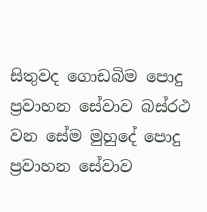සිතුවද ගොඩබිම පොදු ප්‍රවාහන සේවාව බස්රථ වන සේම මුහුදේ පොදු ප්‍රවාහන සේවාව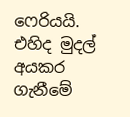ෆෙරියයි. එහිද මුදල් අයකර ගැනීමේ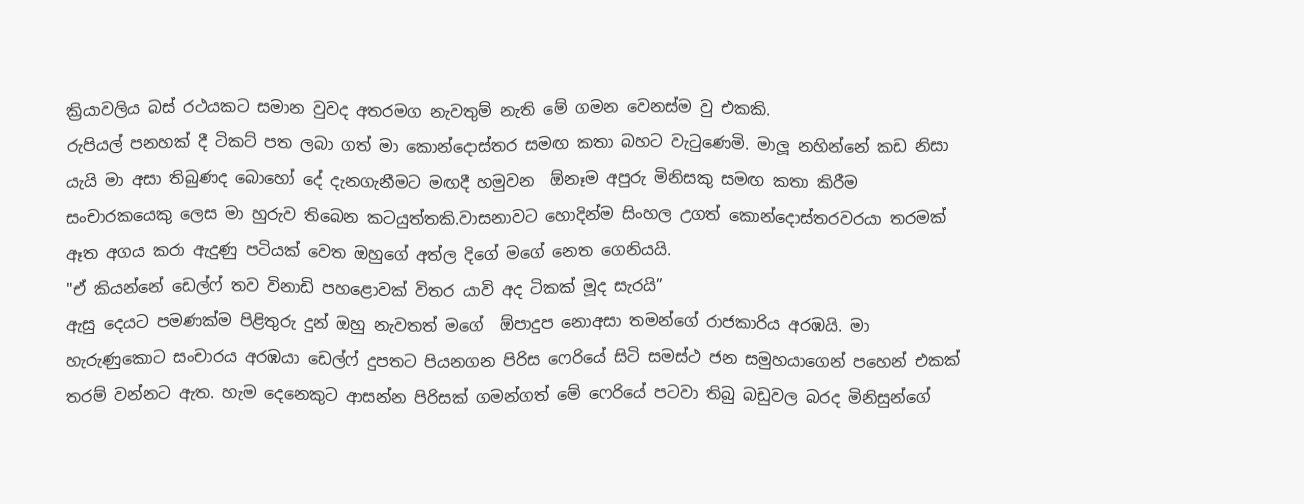ක්‍රියාවලිය බස් රථයකට සමාන වුවද අතරමග නැවතුම් නැති මේ ගමන වෙනස්ම වු එකකි.
රුපියල් පනහක් දී ටිකට් පත ලබා ගත් මා කොන්දොස්තර සමඟ කතා බහට වැටුණෙමි. මාලූ නහින්නේ කඩ නිසා යැයි මා අසා තිබුණද බොහෝ දේ දැනගැනීමට මඟදී හමුවන  ඕනෑම අපුරු මිනිසකු සමඟ කතා කිරීම සංචාරකයෙකු ලෙස මා හුරුව තිබෙන කටයුත්තකි.වාසනාවට හොදින්ම සිංහල උගත් කොන්දොස්තරවරයා තරමක් ඈත අගය කරා ඇදුණු පටියක් වෙත ඔහුගේ අත්ල දිගේ මගේ නෙත ගෙනියයි.
"ඒ කියන්නේ ඩෙල්ෆ් තව විනාඩි පහළොවක් විතර යාවි අද ටිකක් මූද සැරයි”
ඇසු දෙයට පමණක්ම පිළිතුරු දුන් ඔහු නැවතත් මගේ  ඕපාදුප නොඅසා තමන්ගේ රාජකාරිය අරඹයි. මා හැරුණුකොට සංචාරය අරඹයා ඩෙල්ෆ් දුපතට පියනගන පිරිස ෆෙරියේ සිටි සමස්ථ ජන සමුහයාගෙන් පහෙන් එකක් තරම් වන්නට ඇත. හැම දෙනෙකුට ආසන්න පිරිසක් ගමන්ගත් මේ ෆෙරියේ පටවා තිබු බඩුවල බරද මිනිසුන්ගේ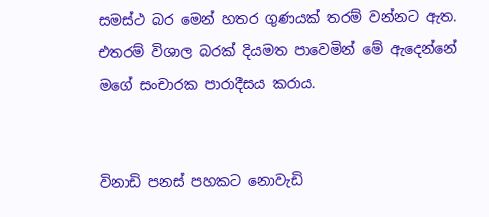සමස්ථ බර මෙන් හතර ගුණයක් තරම් වන්නට ඇත. එතරම් විශාල බරක් දියමත පාවෙමින් මේ ඇදෙන්නේ මගේ සංචාරක පාරාදීසය කරාය.


විනාඩි පනස් පහකට නොවැඩි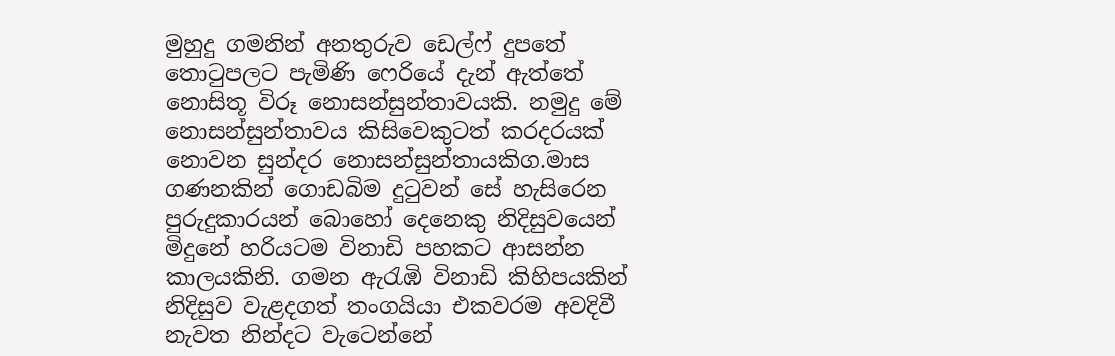මුහුදු ගමනින් අනතුරුව ඩෙල්ෆ් දුපතේ තොටුපලට පැමිණි ෆෙරියේ දැන් ඇත්තේ නොසිතූ විරූ නොසන්සුන්තාවයකි. නමුදු මේ නොසන්සුන්තාවය කිසිවෙකුටත් කරදරයක් නොවන සුන්දර නොසන්සුන්තායකිග.මාස ගණනකින් ගොඩබිම දුටුවන් සේ හැසිරෙන පුරුදුකාරයන් බොහෝ දෙනෙකු නිදිසුවයෙන් මිදුනේ හරියටම විනාඩි පහකට ආසන්න කාලයකිනි. ගමන ඇරැඹි විනාඩි කිහිපයකින් නිදිසුව වැළදගත් තංගයියා එකවරම අවදිවී නැවත නින්දට වැටෙන්නේ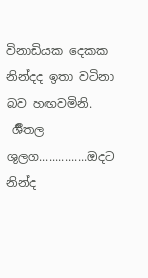විනාඩියක දෙකක නින්දද ඉතා වටිනා බව හඟවමිනි.
 ර්‍ශීතල ශුලග...............ඔදට නින්ද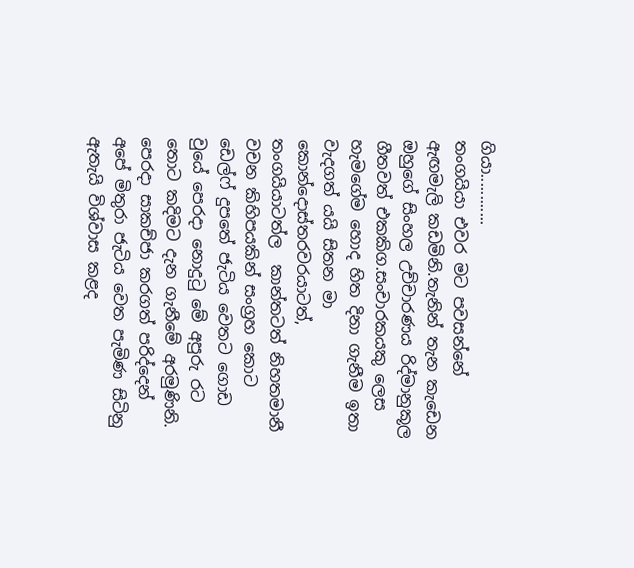ගියා............
තංගයියා එවර මට පවසන්නේ ඇඟමැලි කඩමිනි.තැනින් තැන කැඩෙන ඔහුගේ සිංහල උච්චාරණය රිද්මානුකූල ගීතවත් එකකිග.සංචාරකයකු ලෙස හැමගේම හොද හිත දිනා ගැනීම ඉතා වැදගත් යයි සිතන මා කොන්දොස්තරවරයාටත්, තංගයියාටත්ල  කාන්තටත් නිහතමානී වචන කිහිපයකින් සංග්‍රහ කොට ඩෙල්ෆ් දුපතේ ජැටිය වෙතට ගොඩ වුයේ පෙරදා නොදුටු මේ අපුරු රට තොට කදිමට දැන ගැනීමේ අරමුණිනි.
පෙරදා සාකච්ජා කරගත් පරිද්දෙන් අපේ මිතුරා ජැටිය වෙත පැමිණ සිටිනු ඇතැයි විශ්වාස කළද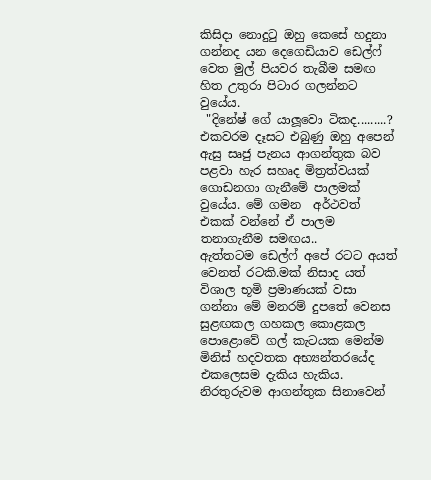කිසිදා නොදුටු ඔහු කෙසේ හදුනා ගන්නද යන දෙගෙඩියාව ඩෙල්ෆ් වෙත මුල් පියවර තැබීම සමඟ හිත උතුරා පිටාර ගලන්නට වුයේය.
 "දිනේෂ් ගේ යාලූවො ටිකද.........?
එකවරම දෑසට එබුණු ඔහු අපෙන් ඇසු සෘජු පැනය ආගන්තුක බව පළවා හැර සහෘද මිත්‍රත්වයක් ගොඩනගා ගැනීමේ පාලමක් වුයේය. මේ ගමන  අර්ථවත් එකක් වන්නේ ඒ පාලම තනාගැනීම සමඟය..
ඇත්තටම ඩෙල්ෆ් අපේ රටට අයත් වෙනත් රටකි.මක් නිසාද යත් විශාල භූමි ප්‍රමාණයක් වසා ගන්නා මේ මනරම් දුපතේ වෙනස සුළඟකල ගහකල කොළකල පොළොවේ ගල් කැටයක මෙන්ම මිනිස් හදවතක අභ්‍යන්තරයේද එකලෙසම දැකිය හැකිය. නිරතුරුවම ආගන්තුක සිනාවෙන්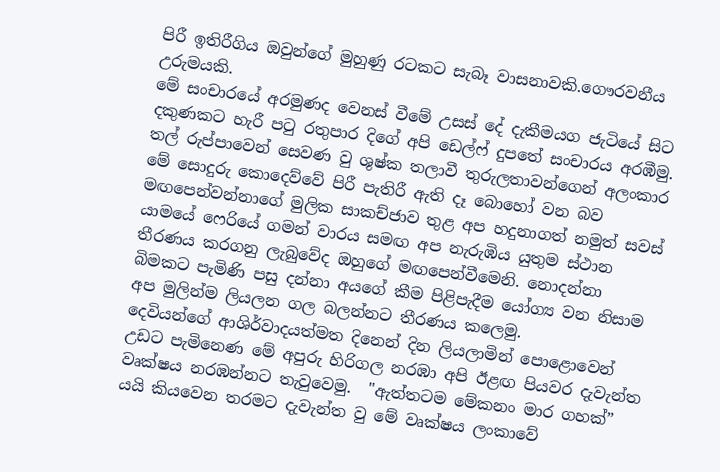පිරී ඉතිරීගිය ඔවුන්ගේ මුහුණු රටකට සැබෑ වාසනාවකි.ගෞරවනීය උරුමයකි.
මේ සංචාරයේ අරමුණද වෙනස් වීමේ උසස් දේ දැකීමයග ජැටියේ සිට දකුණකට හැරී පටු රතුපාර දිගේ අපි ඩෙල්ෆ් දුපතේ සංචාරය අරඹීමු.
තල් රුප්පාවෙන් සෙවණ වු ශුෂ්ක තලාවී තුරුලතාවන්ගෙන් අලංකාර මේ සොදුරු කොදෙව්වේ පිරී පැතිරී ඇති දෑ බොහෝ වන බව මඟපෙන්වන්නාගේ මුලික සාකච්ජාව තුළ අප හදුනාගත් නමුත් සවස් යාමයේ ෆෙරියේ ගමන් වාරය සමඟ අප නැරුඹිය යුතුම ස්ථාන තීරණය කරගනු ලැබුවේද ඔහුගේ මඟපෙන්වීමෙනි. නොදන්නා බිමකට පැමිණි පසු දන්නා අයගේ කීම පිළිපැදීම යෝග්‍ය වන නිසාම අප මුලින්ම ලියලන ගල බලන්නට තීරණය කලෙමු.
දෙවියන්ගේ ආශිර්වාදයත්මත දිනෙන් දින ලියලාමින් පොළොවෙන් උඩට පැමිනෙණ මේ අපුරු හිරිගල නරඹා අපි ඊළඟ පියවර දැවැන්ත වෘක්ෂය නරඹන්නට තැවුවෙමු.  "ඇත්තටම මේකනං මාර ගහක්” යයි කියවෙන තරමට දැවැන්ත වු මේ වෘක්ෂය ලංකාවේ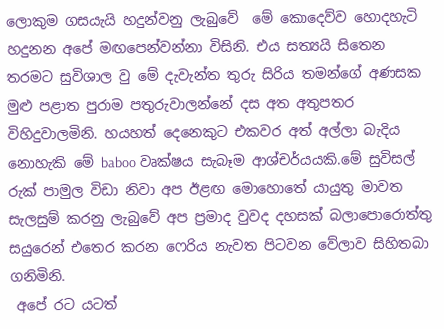ලොකුම ගසයැයි හදුන්වනු ලැබුවේ  මේ කොදෙව්ව හොදහැටි හදුනන අපේ මඟපෙන්වන්නා විසිනි. එය සත්‍යයි සිතෙන තරමට සුවිශාල වු මේ දැවැන්ත තුරු සිරිය තමන්ගේ අණසක මුළු පළාත පුරාම පතුරුවාලන්නේ දස අත අතුපතර විහිදුවාලමිනි. හයහත් දෙනෙකුට එකවර අත් අල්ලා බැදිය නොහැකි මේ baboo වෘක්ෂය සැබෑම ආශ්චර්යයකි.මේ සුවිසල් රුක් පාමුල විඩා නිවා අප ඊළඟ මොහොතේ යායුතු මාවත සැලසුම් කරනු ලැබුවේ අප ප්‍රමාද වුවද දහසක් බලාපොරොත්තු සයුරෙන් එතෙර කරන ෆෙරිය නැවත පිටවන වේලාව සිහිතබා ගනිමිනි.
 අපේ රට යටත්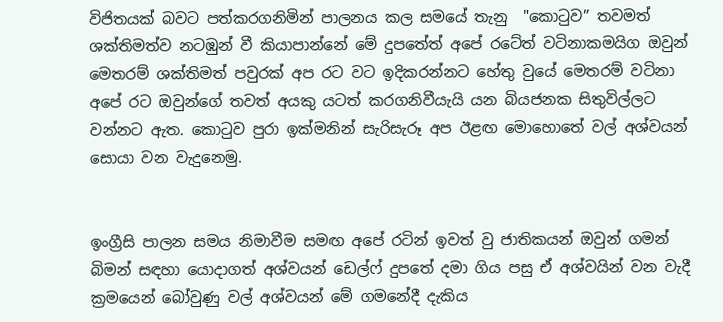විජිතයක් බවට පත්කරගනිමින් පාලනය කල සමයේ තැනු  "කොටුව” තවමත් ශක්තිමත්ව නටඹුන් වී කියාපාන්නේ මේ දුපතේත් අපේ රටේත් වටිනාකමයිග ඔවුන් මෙතරම් ශක්තිමත් පවුරක් අප රට වට ඉදිකරන්නට හේතු වුයේ මෙතරම් වටිනා අපේ රට ඔවුන්ගේ තවත් අයකු යටත් කරගනිවීයැයි යන බියජනක සිතුවිල්ලට වන්නට ඇත. කොටුව පුරා ඉක්මනින් සැරිසැරූ අප ඊළඟ මොහොතේ වල් අශ්වයන් සොයා වන වැදුනෙමු.


ඉංග්‍රීසි පාලන සමය නිමාවීම සමඟ අපේ රටින් ඉවත් වු ජාතිකයන් ඔවුන් ගමන් බිමන් සඳහා යොදාගත් අශ්වයන් ඩෙල්ෆ් දුපතේ දමා ගිය පසු ඒ අශ්වයින් වන වැදී ක්‍රමයෙන් බෝවුණු වල් අශ්වයන් මේ ගමනේදී දැකිය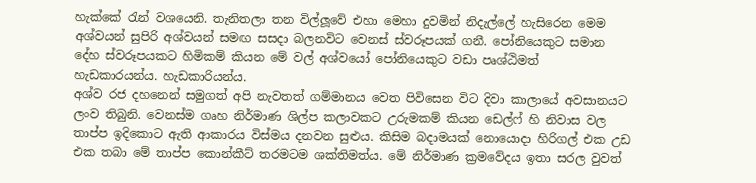හැක්කේ ‍රැන් වශයෙනි. තැනිතලා තන විල්ලූවේ එහා මෙහා දුවමින් නිදැල්ලේ හැසිරෙන මෙම අශ්වයන් සුපිරි අශ්වයන් සමඟ සසදා බලනවිට වෙනස් ස්වරූපයක් ගනී. පෝනියෙකුට සමාන දේහ ස්වරූපයකට හිමිකම් කියන මේ වල් අශ්වයෝ පෝනියෙකුට වඩා පෘශ්ඨිමත්  හැඩකාරයන්ය. හැඩකාරියන්ය.
අශ්ව රජ දහනෙන් සමුගත් අපි නැවතත් ගම්මානය වෙත පිවිසෙන විට දිවා කාලායේ අවසානයට ලංව තිබුනි. වෙනස්ම ගෘහ නිර්මාණ ශිල්ප කලාවකට උරුමකම් කියන ඩෙල්ෆ් හි නිවාස වල තාප්ප ඉදිකොට ඇති ආකාරය විස්මය දනවන සුළුය. කිසිම බදාමයක් නොයොදා හිරිගල් එක උඩ එක තබා මේ තාප්ප කොන්කී‍‍ට් තරමටම ශක්තිමත්ය. මේ නිර්මාණ ක්‍රමවේදය ඉතා සරල වුවත්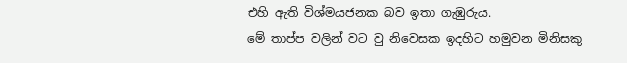එහි ඇති විශ්මයජනක බව ඉතා ගැඹුරුය.
මේ තාප්ප වලින් වට වු නිවෙසක ඉදහිට හමුවන මිනිසකු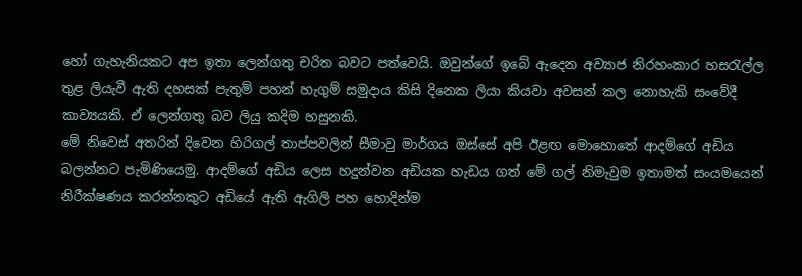හෝ ගැහැනියකට අප ඉතා ලෙන්ගතු චරිත බවට පත්වෙයි. ඔවුන්ගේ ඉබේ ඇදෙන අව්‍යාජ නිරහංකාර හස‍රැල්ල තුළ ලියැවී ඇති දහසක් පැතුම් පහන් හැගුම් සමුදාය කිසි දිනෙක ලියා කියවා අවසන් කල නොහැකි සංවේදී කාව්‍යයකි. ඒ ලෙන්ගතු බව ලියු කදිම හසුනකි.
මේ නිවෙස් අතරින් දිවෙන හිරිගල් තාප්පවලින් සීමාවු මාර්ගය ඔස්සේ අපි ඊළඟ මොහොතේ ආදම්ගේ අඩිය බලන්නට පැමිණියෙමු. ආදම්ගේ අඩිය ලෙස හදුන්වන අඩියක හැඩය ගත් මේ ගල් නිමැවුම ඉතාමත් සංයමයෙන් නිරීක්ෂණය කරන්නකුට අඩියේ ඇති ඇගිලි පහ හොදින්ම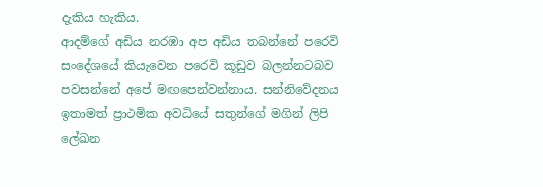දැකිය හැකිය.
ආදම්ගේ අඩිය නරඹා අප අඩිය තබන්නේ පරෙවි සංදේශයේ කියැවෙන පරෙවි කූඩුව බලන්නටබව පවසන්නේ අපේ මඟපෙන්වන්නාය. සන්නිවේදනය ඉතාමත් ප්‍රාථමික අවධියේ සතුන්ගේ මගින් ලිපි ලේඛන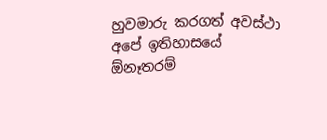හුවමාරු කරගත් අවස්ථා අපේ ඉතිහාසයේ  ඕනෑතරම්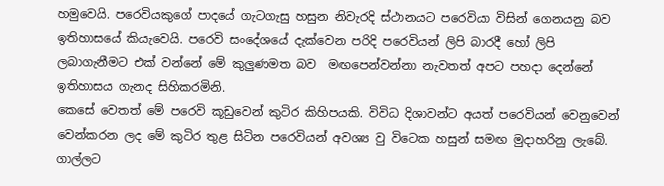හමුවෙයි. පරෙවියකුගේ පාදයේ ගැටගැසු හසුන නිවැරදි ස්ථානයට පරෙවියා විසින් ගෙනයනු බව ඉතිහාසයේ කියැවෙයි. පරෙවි සංදේශයේ දැක්වෙන පරිදි පරෙවියන් ලිපි බාරදී හෝ ලිපි ලබාගැනීමට එක් වන්නේ මේ කුලුණමත බව  මඟපෙන්වන්නා නැවතත් අපට පහදා දෙන්නේ ඉතිහාසය ගැනද සිහිකරමිනි.
කෙසේ වෙතත් මේ පරෙවි කූඩුවෙන් කුටිර කිහිපයකි. විවිධ දිශාවන්ට අයත් පරෙවියන් වෙනුවෙන් වෙන්කරන ලද මේ කුටිර තුළ සිටින පරෙවියන් අවශ්‍ය වු විටෙක හසුන් සමඟ මුදාහරිනු ලැබේ. ගාල්ලට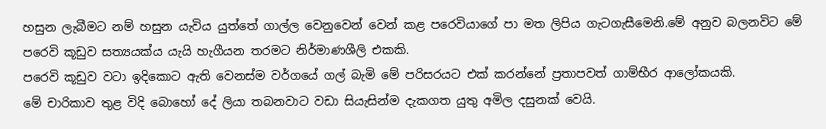හසුන ලැබීමට නම් හසුන යැවිය යුත්තේ ගාල්ල වෙනුවෙන් වෙන් කළ පරෙවියාගේ පා මත ලිපිය ගැටගැසීමෙනි.මේ අනුව බලනවිට මේ පරෙවි කූඩුව සත්‍යයක්ය යැයි හැගීයන තරමට නිර්මාණශීලි එකකි.
පරෙවි කූඩුව වටා ඉදිකොට ඇති වෙනස්ම වර්ගයේ ගල් බැමි මේ පරිසරයට එක් කරන්නේ ප්‍රතාපවත් ගාම්භීර ආලෝකයකි.
මේ චාරිකාව තුළ විදි බොහෝ දේ ලියා තබනවාට වඩා සියැසින්ම දැකගත යුතු අමිල දසුනක් වෙයි.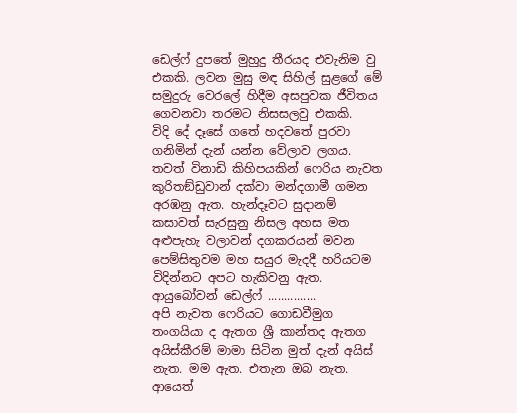ඩෙල්ෆ් දුපතේ මුහුදු තීරයද එවැනිම වු එකකි. ලවන මුසු මඳ සිහිල් සුළගේ මේ සමුදුරු වෙරලේ හිදීම අසපුවක ජීවිතය ගෙවනවා තරමට නිසසලවු එකකි.
විදි දේ දෑසේ ගතේ හදවතේ පුරවා ගනිමින් දැන් යන්න වේලාව ලගය. තවත් විනාඩි කිහිපයකින් ෆෙරිය නැවත කුරිතඞ්ඩුවාන් දක්වා මන්දගාමී ගමන අරඹනු ඇත. හැන්දෑවට සුදානම් කසාවත් සැරසුනු නිසල අහස මත අළුපැහැ වලාවන් දගකරයන් මවන  පෙම්සිතුවම මහ සයුර මැදදී හරියටම විදින්නට අපට හැකිවනු ඇත.
ආයුබෝවන් ඩෙල්ෆ් ...............
අපි නැවත ෆෙරියට ගොඩවීමුග තංගයියා ද ඇතග ශ්‍රී කාන්තද ඇතග අයිස්කී‍‍රම් මාමා සිටින මුත් දැන් අයිස් නැත. මම ඇත. එතැන ඔබ නැත.
ආයෙත්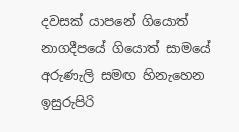දවසක් යාපනේ ගියොත් නාගදීපයේ ගියොත් සාමයේ අරුණැලි සමඟ හිනැහෙන ඉසුරුපිරි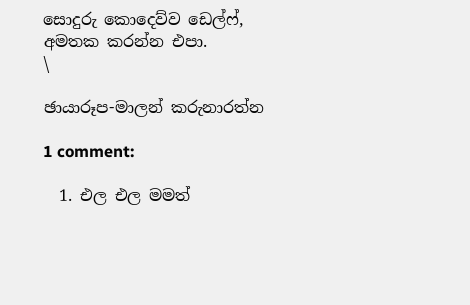සොදුරු කොදෙව්ව ඩෙල්ෆ්, අමතක කරන්න එපා.
\

ඡායාරූප-මාලන් කරුනාරත්න

1 comment:

  1. එල එල මමත්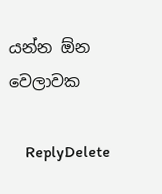යන්න ඕන වෙලාවක

    ReplyDelete